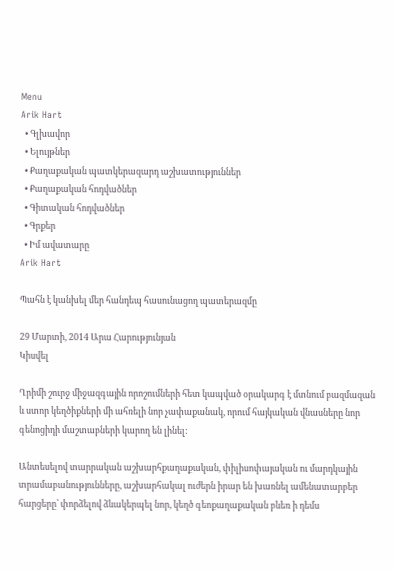Menu
Arik Hart
  • Գլխավոր
  • Ելույթներ
  • Քաղաքական պատկերազարդ աշխատություններ
  • Քաղաքական հոդվածներ
  • Գիտական հոդվածներ
  • Գրքեր
  • Իմ ավատարը
Arik Hart

Պահն է կանխել մեր հանդեպ հասունացող պատերազմը

29 Մարտի, 2014 Արա Հարությունյան
Կիսվել

Ղրիմի շուրջ միջազգային որոշումների հետ կապված օրակարգ է մտնում բազմազան և ստոր կեղծիքների մի ահռելի նոր չափաքանակ, որում հայկական վնասները նոր գենոցիդի մաշտաբների կարող են լինել:

Անտեսելով տարրական աշխարհքաղաքական, փիլիսոփայական ու մարդկային տրամաբանությունները, աշխարհակալ ուժերն իրար են խառնել ամենատարբեր  հարցերը՝ փորձելով ձևակերպել նոր, կեղծ գեոքաղաքական բևեռ ի դեմս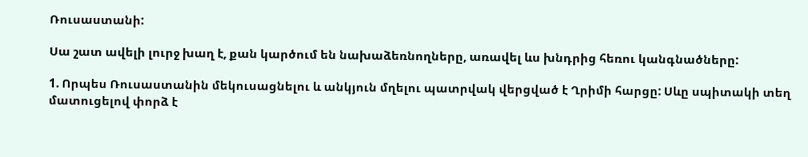Ռուսաստանի:

Սա շատ ավելի լուրջ խաղ է, քան կարծում են նախաձեռնողները, առավել ևս խնդրից հեռու կանգնածները:

1. Որպես Ռուսաստանին մեկուսացնելու և անկյուն մղելու պատրվակ վերցված է Ղրիմի հարցը: Սևը սպիտակի տեղ մատուցելով փորձ է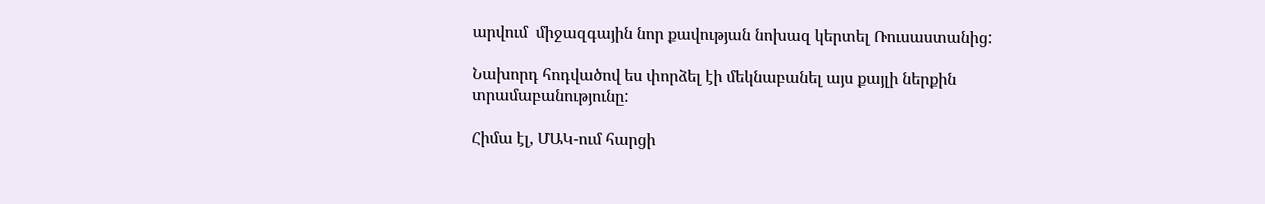արվում  միջազգային նոր քավության նոխազ կերտել Ռուսաստանից:

Նախորդ հոդվածով ես փորձել էի մեկնաբանել այս քայլի ներքին տրամաբանությունը:

Հիմա էլ, ՄԱԿ-ում հարցի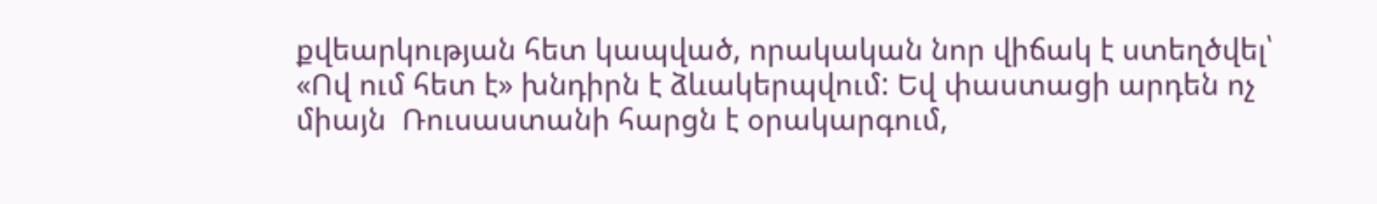քվեարկության հետ կապված, որակական նոր վիճակ է ստեղծվել՝ «Ով ում հետ է» խնդիրն է ձևակերպվում: Եվ փաստացի արդեն ոչ միայն  Ռուսաստանի հարցն է օրակարգում,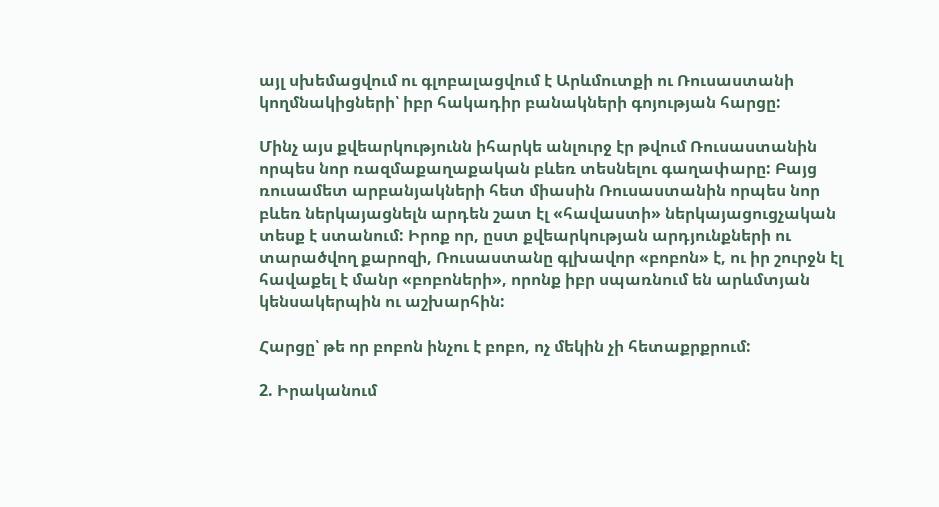այլ սխեմացվում ու գլոբալացվում է Արևմուտքի ու Ռուսաստանի կողմնակիցների՝ իբր հակադիր բանակների գոյության հարցը:

Մինչ այս քվեարկությունն իհարկե անլուրջ էր թվում Ռուսաստանին որպես նոր ռազմաքաղաքական բևեռ տեսնելու գաղափարը: Բայց ռուսամետ արբանյակների հետ միասին Ռուսաստանին որպես նոր բևեռ ներկայացնելն արդեն շատ էլ «հավաստի» ներկայացուցչական տեսք է ստանում: Իրոք որ, ըստ քվեարկության արդյունքների ու տարածվող քարոզի, Ռուսաստանը գլխավոր «բոբոն» է, ու իր շուրջն էլ հավաքել է մանր «բոբոների», որոնք իբր սպառնում են արևմտյան կենսակերպին ու աշխարհին:

Հարցը՝ թե որ բոբոն ինչու է բոբո, ոչ մեկին չի հետաքրքրում:

2. Իրականում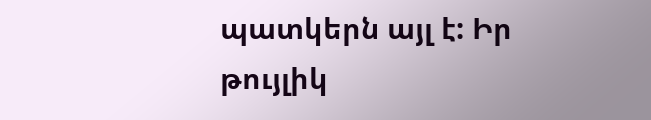պատկերն այլ է: Իր թույլիկ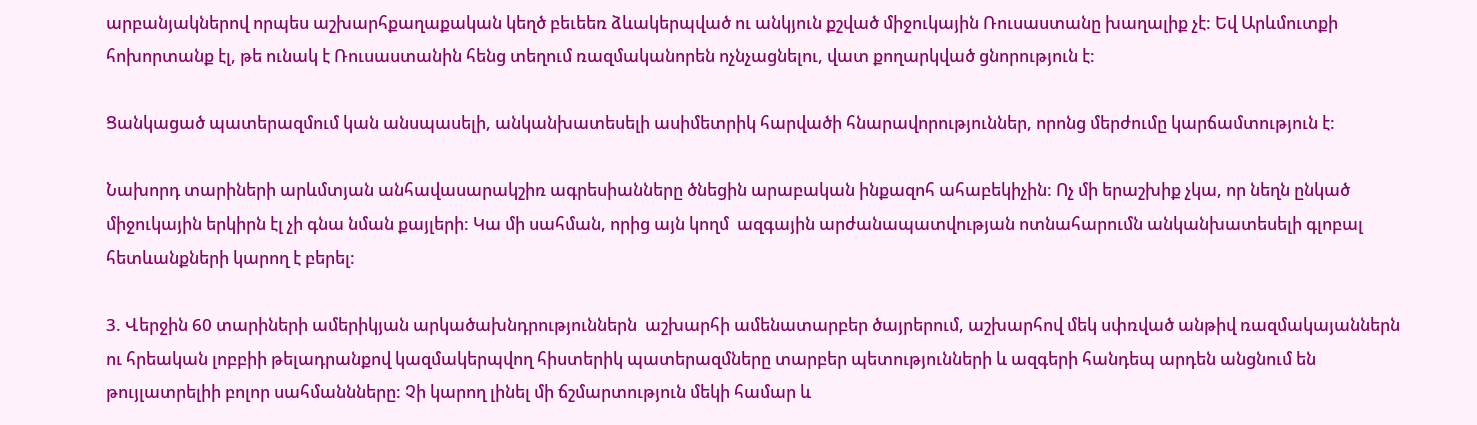արբանյակներով որպես աշխարհքաղաքական կեղծ բեւեեռ ձևակերպված ու անկյուն քշված միջուկային Ռուսաստանը խաղալիք չէ: Եվ Արևմուտքի հոխորտանք էլ, թե ունակ է Ռուսաստանին հենց տեղում ռազմականորեն ոչնչացնելու, վատ քողարկված ցնորություն է:

Ցանկացած պատերազմում կան անսպասելի, անկանխատեսելի ասիմետրիկ հարվածի հնարավորություններ, որոնց մերժումը կարճամտություն է:

Նախորդ տարիների արևմտյան անհավասարակշիռ ագրեսիանները ծնեցին արաբական ինքազոհ ահաբեկիչին: Ոչ մի երաշխիք չկա, որ նեղն ընկած միջուկային երկիրն էլ չի գնա նման քայլերի: Կա մի սահման, որից այն կողմ  ազգային արժանապատվության ոտնահարումն անկանխատեսելի գլոբալ հետևանքների կարող է բերել:

3. Վերջին 60 տարիների ամերիկյան արկածախնդրություններն  աշխարհի ամենատարբեր ծայրերում, աշխարհով մեկ սփռված անթիվ ռազմակայաններն ու հրեական լոբբիի թելադրանքով կազմակերպվող հիստերիկ պատերազմները տարբեր պետությունների և ազգերի հանդեպ արդեն անցնում են թույլատրելիի բոլոր սահմաննները: Չի կարող լինել մի ճշմարտություն մեկի համար և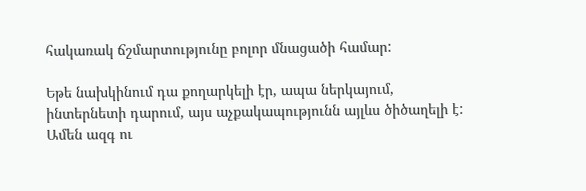հակառակ ճշմարտությունը բոլոր մնացածի համար:

Եթե նախկինում դա քողարկելի էր, ապա ներկայում, ինտերնետի դարում, այս աչքակապությունն այլևս ծիծաղելի է: Ամեն ազգ ու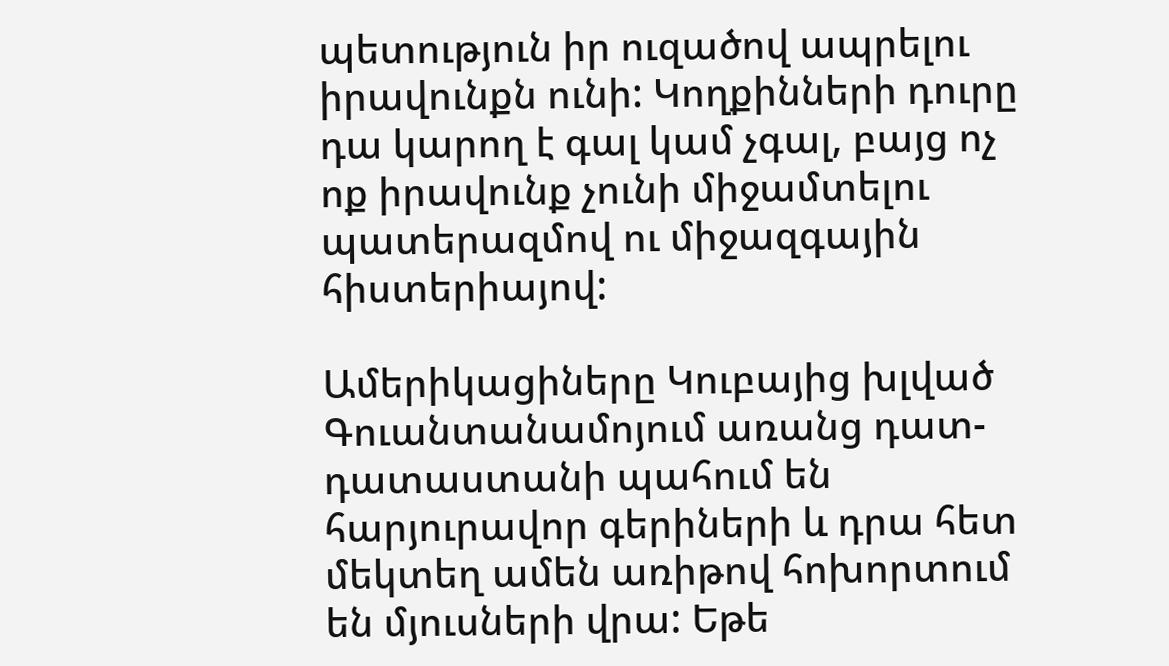պետություն իր ուզածով ապրելու իրավունքն ունի: Կողքինների դուրը դա կարող է գալ կամ չգալ, բայց ոչ ոք իրավունք չունի միջամտելու պատերազմով ու միջազգային հիստերիայով:

Ամերիկացիները Կուբայից խլված Գուանտանամոյում առանց դատ-դատաստանի պահում են հարյուրավոր գերիների և դրա հետ մեկտեղ ամեն առիթով հոխորտում են մյուսների վրա: Եթե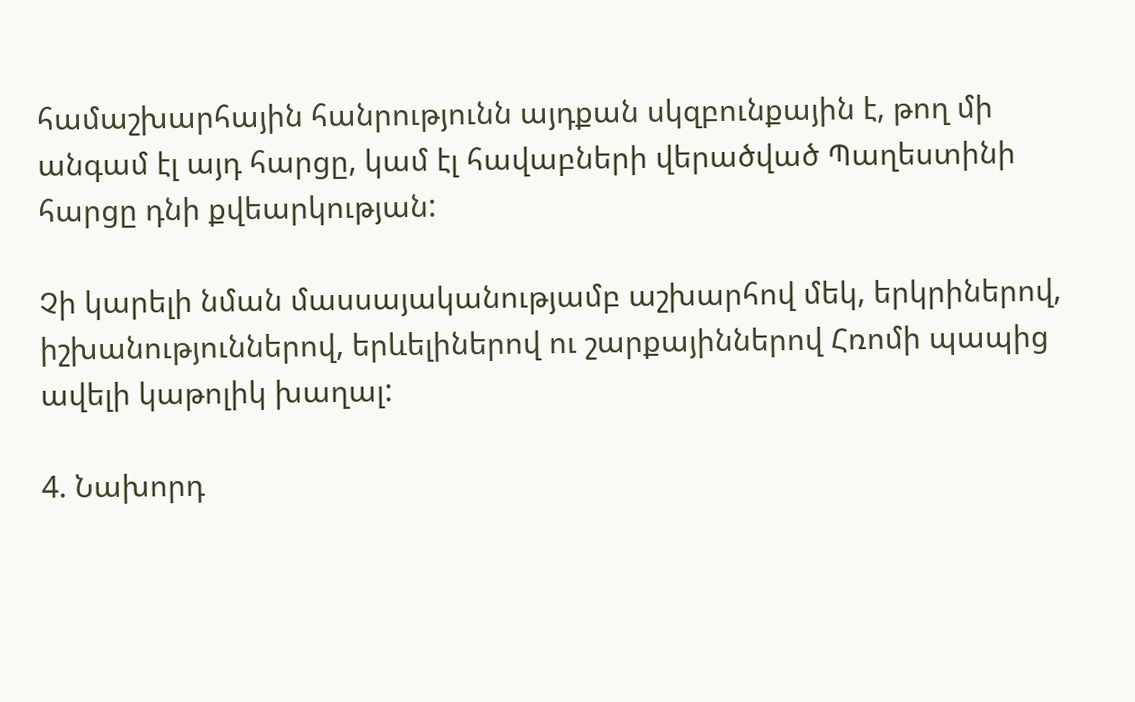համաշխարհային հանրությունն այդքան սկզբունքային է, թող մի անգամ էլ այդ հարցը, կամ էլ հավաբների վերածված Պաղեստինի հարցը դնի քվեարկության:

Չի կարելի նման մասսայականությամբ աշխարհով մեկ, երկրիներով, իշխանություններով, երևելիներով ու շարքայիններով Հռոմի պապից ավելի կաթոլիկ խաղալ:

4. Նախորդ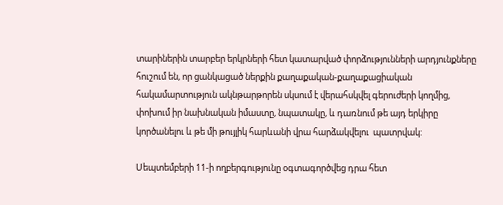տարիներին տարբեր երկրների հետ կատարված փորձությունների արդյունքները հուշում են, որ ցանկացած ներքին քաղաքական-քաղաքացիական հակամարտություն ակնթարթորեն սկսում է վերահսկվել գերուժերի կողմից, փոխում իր նախնական իմաստը, նպատակը, և դառնում թե այդ երկիրը կործանելու և թե մի թույլիկ հարևանի վրա հարձակվելու  պատրվակ:

Սեպտեմբերի 11-ի ողբերգությունը օգտագործվեց դրա հետ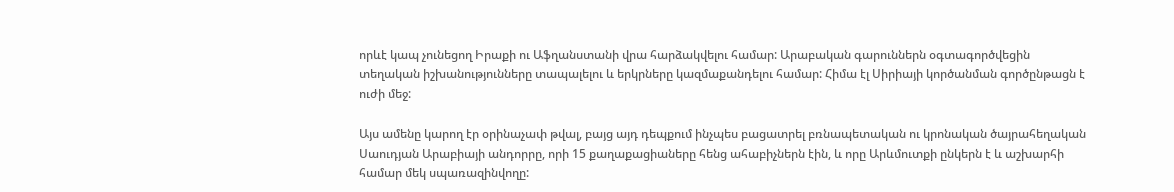որևէ կապ չունեցող Իրաքի ու Աֆղանստանի վրա հարձակվելու համար: Արաբական գարուններն օգտագործվեցին տեղական իշխանությունները տապալելու և երկրները կազմաքանդելու համար: Հիմա էլ Սիրիայի կործանման գործընթացն է ուժի մեջ:

Այս ամենը կարող էր օրինաչափ թվալ, բայց այդ դեպքում ինչպես բացատրել բռնապետական ու կրոնական ծայրահեղական  Սաուդյան Արաբիայի անդորրը, որի 15 քաղաքացիաները հենց ահաբիչներն էին, և որը Արևմուտքի ընկերն է և աշխարհի համար մեկ սպառազինվողը: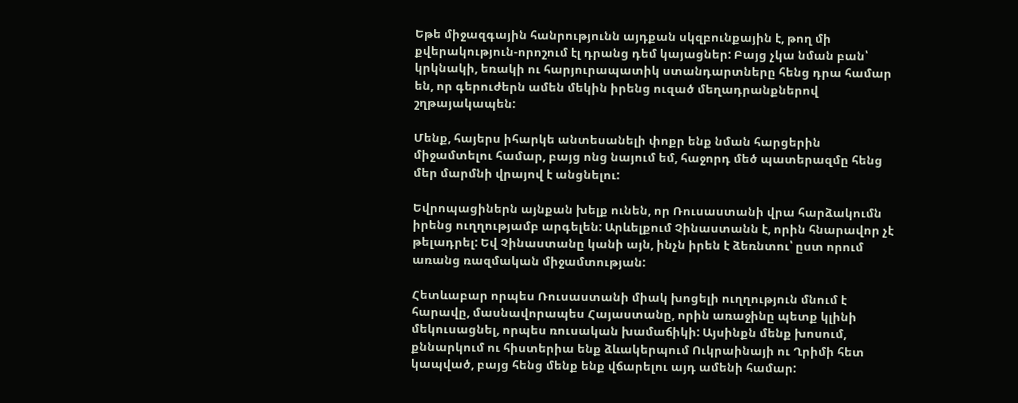Եթե միջազգային հանրությունն այդքան սկզբունքային է, թող մի քվերակություն-որոշում էլ դրանց դեմ կայացներ: Բայց չկա նման բան՝ կրկնակի, եռակի ու հարյուրապատիկ ստանդարտները հենց դրա համար են, որ գերուժերն ամեն մեկին իրենց ուզած մեղադրանքներով շղթայակապեն:

Մենք, հայերս իհարկե անտեսանելի փոքր ենք նման հարցերին միջամտելու համար, բայց ոնց նայում եմ, հաջորդ մեծ պատերազմը հենց մեր մարմնի վրայով է անցնելու:

Եվրոպացիներն այնքան խելք ունեն, որ Ռուսաստանի վրա հարձակումն իրենց ուղղությամբ արգելեն: Արևելքում Չինաստանն է, որին հնարավոր չէ թելադրել: Եվ Չինաստանը կանի այն, ինչն իրեն է ձեռնտու՝ ըստ որում առանց ռազմական միջամտության:

Հետևաբար որպես Ռուսաստանի միակ խոցելի ուղղություն մնում է հարավը, մասնավորապես Հայաստանը, որին առաջինը պետք կլինի մեկուսացնել, որպես ռուսական խամաճիկի: Այսինքն մենք խոսում, քննարկում ու հիստերիա ենք ձևակերպում Ուկրաինայի ու Ղրիմի հետ կապված, բայց հենց մենք ենք վճարելու այդ ամենի համար: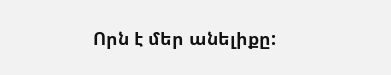Որն է մեր անելիքը: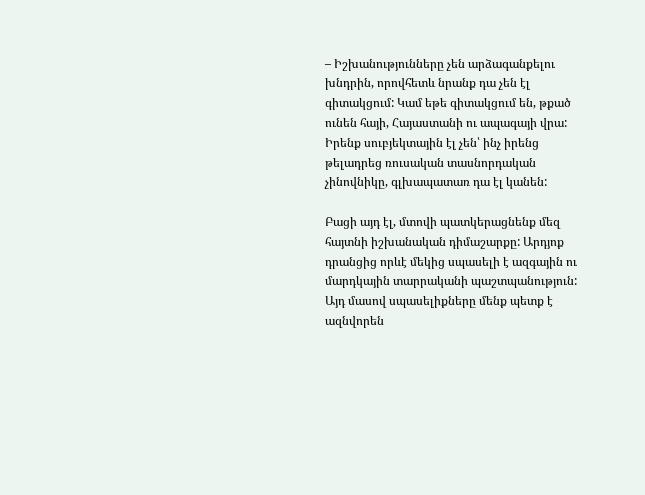– Իշխանությունները չեն արձագանքելու խնդրին, որովհետև նրանք դա չեն էլ գիտակցում: Կամ եթե գիտակցում են, թքած ունեն հայի, Հայաստանի ու ապագայի վրա: Իրենք սուբյեկտային էլ չեն՝ ինչ իրենց թելադրեց ռուսական տասնորդական չինովնիկը, գլխապատառ դա էլ կանեն:

Բացի այդ էլ, մտովի պատկերացնենք մեզ հայտնի իշխանական դիմաշարքը: Արդյոք դրանցից որևէ մեկից սպասելի է ազգային ու մարդկային տարրականի պաշտպանություն: Այդ մասով սպասելիքները մենք պետք է ազնվորեն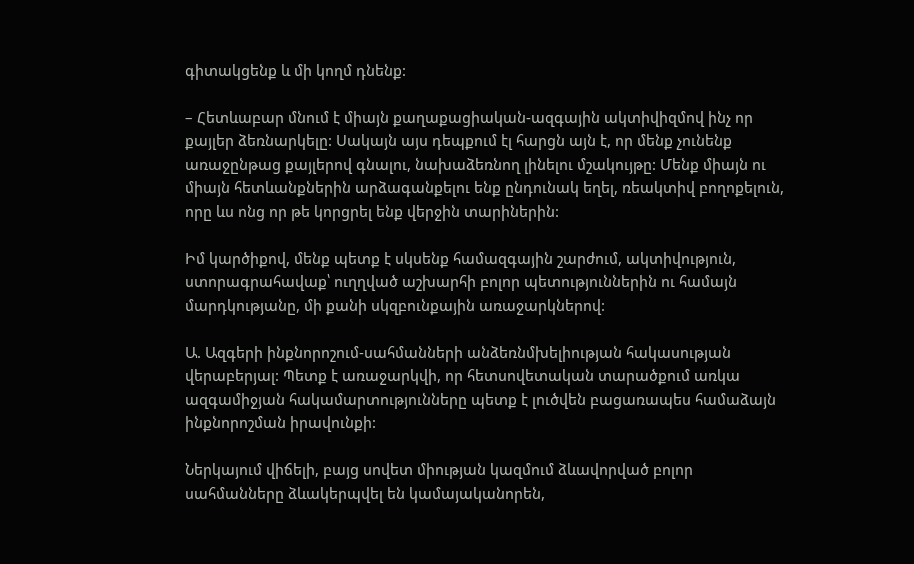գիտակցենք և մի կողմ դնենք:

– Հետևաբար մնում է միայն քաղաքացիական-ազգային ակտիվիզմով ինչ որ քայլեր ձեռնարկելը: Սակայն այս դեպքում էլ հարցն այն է, որ մենք չունենք  առաջընթաց քայլերով գնալու, նախաձեռնող լինելու մշակույթը: Մենք միայն ու միայն հետևանքներին արձագանքելու ենք ընդունակ եղել, ռեակտիվ բողոքելուն, որը ևս ոնց որ թե կորցրել ենք վերջին տարիներին:

Իմ կարծիքով, մենք պետք է սկսենք համազգային շարժում, ակտիվություն, ստորագրահավաք՝ ուղղված աշխարհի բոլոր պետություններին ու համայն մարդկությանը, մի քանի սկզբունքային առաջարկներով:

Ա. Ազգերի ինքնորոշում-սահմանների անձեռնմխելիության հակասության վերաբերյալ: Պետք է առաջարկվի, որ հետսովետական տարածքում առկա  ազգամիջյան հակամարտությունները պետք է լուծվեն բացառապես համաձայն ինքնորոշման իրավունքի:

Ներկայում վիճելի, բայց սովետ միության կազմում ձևավորված բոլոր սահմանները ձևակերպվել են կամայականորեն,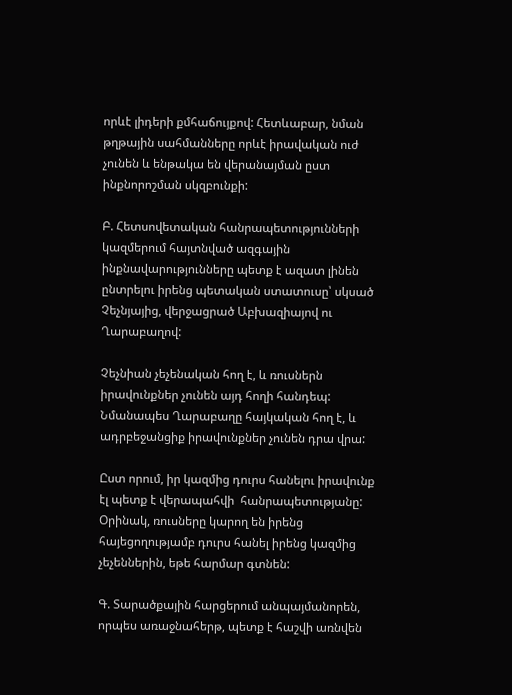որևէ լիդերի քմհաճույքով: Հետևաբար, նման թղթային սահմանները որևէ իրավական ուժ չունեն և ենթակա են վերանայման ըստ ինքնորոշման սկզբունքի:

Բ. Հետսովետական հանրապետությունների կազմերում հայտնված ազգային ինքնավարությունները պետք է ազատ լինեն ընտրելու իրենց պետական ստատուսը՝ սկսած Չեչնյայից, վերջացրած Աբխազիայով ու Ղարաբաղով:

Չեչնիան չեչենական հող է, և ռուսներն իրավունքներ չունեն այդ հողի հանդեպ: Նմանապես Ղարաբաղը հայկական հող է, և ադրբեջանցիք իրավունքներ չունեն դրա վրա:

Ըստ որում, իր կազմից դուրս հանելու իրավունք էլ պետք է վերապահվի  հանրապետությանը: Օրինակ, ռուսները կարող են իրենց հայեցողությամբ դուրս հանել իրենց կազմից չեչեններին, եթե հարմար գտնեն:

Գ. Տարածքային հարցերում անպայմանորեն, որպես առաջնահերթ, պետք է հաշվի առնվեն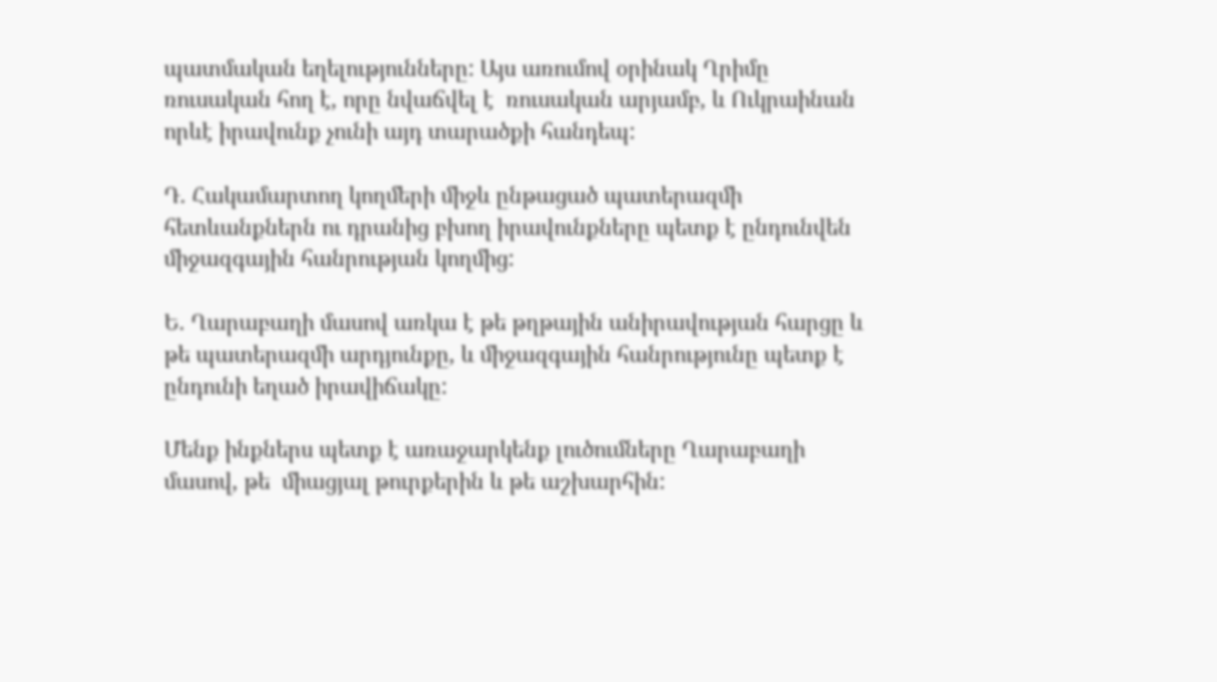պատմական եղելությունները: Այս առումով օրինակ Ղրիմը ռուսական հող է, որը նվաճվել է  ռուսական արյամբ, և Ուկրաինան որևէ իրավունք չունի այդ տարածքի հանդեպ:

Դ. Հակամարտող կողմերի միջև ընթացած պատերազմի հետևանքներն ու դրանից բխող իրավունքները պետք է ընդունվեն միջազգային հանրության կողմից:

Ե. Ղարաբաղի մասով առկա է թե թղթային անիրավության հարցը և թե պատերազմի արդյունքը, և միջազգային հանրությունը պետք է ընդունի եղած իրավիճակը:

Մենք ինքներս պետք է առաջարկենք լուծումները Ղարաբաղի մասով, թե  միացյալ թուրքերին և թե աշխարհին: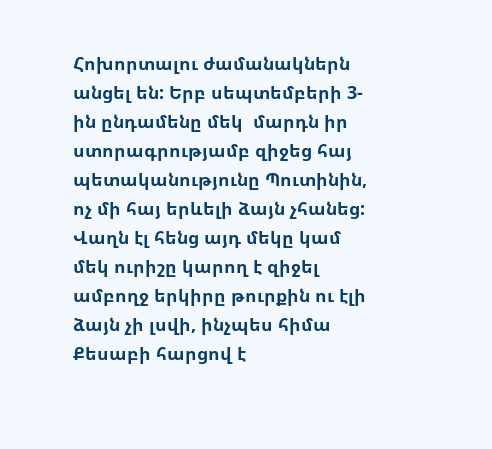Հոխորտալու ժամանակներն անցել են: Երբ սեպտեմբերի 3-ին ընդամենը մեկ  մարդն իր ստորագրությամբ զիջեց հայ պետականությունը Պուտինին, ոչ մի հայ երևելի ձայն չհանեց: Վաղն էլ հենց այդ մեկը կամ մեկ ուրիշը կարող է զիջել ամբողջ երկիրը թուրքին ու էլի ձայն չի լսվի, ինչպես հիմա Քեսաբի հարցով է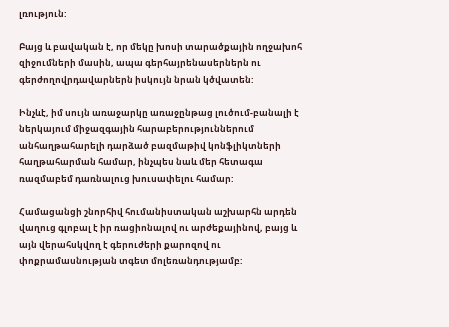լռություն:

Բայց և բավական է, որ մեկը խոսի տարածքային ողջախոհ զիջումների մասին, ապա գերհայրենասերներն ու գերժողովրդավարներն իսկույն նրան կծվատեն:

Ինչևէ, իմ սույն առաջարկը առաջընթաց լուծում-բանալի է ներկայում միջազգային հարաբերություններում անհաղթահարելի դարձած բազմաթիվ կոնֆլիկտների հաղթահարման համար, ինչպես նաև մեր հետագա ռազմաբեմ դառնալուց խուսափելու համար:

Համացանցի շնորհիվ հումանիստական աշխարհն արդեն վաղուց գլոբալ է իր ռացիոնալով ու արժեքայինով, բայց և այն վերահսկվող է գերուժերի քարոզով ու փոքրամասնության տգետ մոլեռանդությամբ: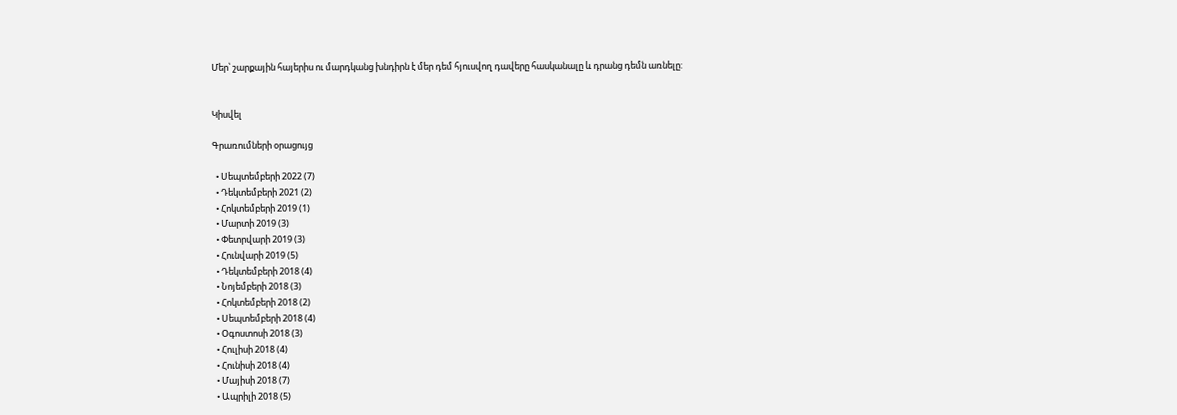Մեր՝ շարքային հայերիս ու մարդկանց խնդիրն է մեր դեմ հյուսվող դավերը հասկանալը և դրանց դեմն առնելը:


Կիսվել

Գրառումների օրացույց

  • Սեպտեմբերի 2022 (7)
  • Դեկտեմբերի 2021 (2)
  • Հոկտեմբերի 2019 (1)
  • Մարտի 2019 (3)
  • Փետրվարի 2019 (3)
  • Հունվարի 2019 (5)
  • Դեկտեմբերի 2018 (4)
  • Նոյեմբերի 2018 (3)
  • Հոկտեմբերի 2018 (2)
  • Սեպտեմբերի 2018 (4)
  • Օգոստոսի 2018 (3)
  • Հուլիսի 2018 (4)
  • Հունիսի 2018 (4)
  • Մայիսի 2018 (7)
  • Ապրիլի 2018 (5)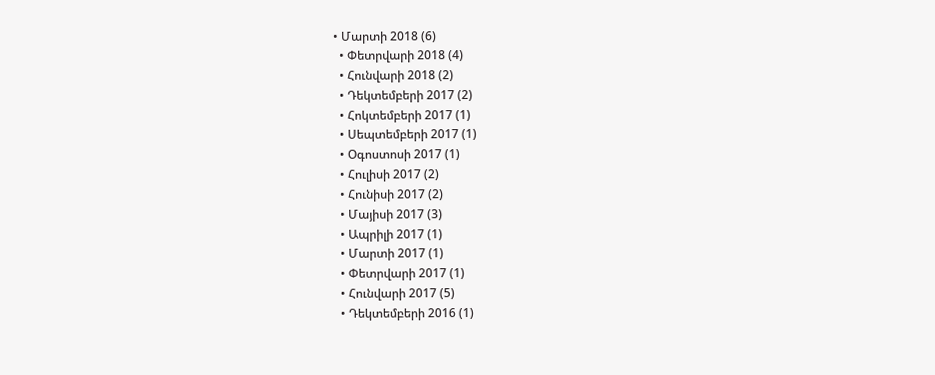• Մարտի 2018 (6)
  • Փետրվարի 2018 (4)
  • Հունվարի 2018 (2)
  • Դեկտեմբերի 2017 (2)
  • Հոկտեմբերի 2017 (1)
  • Սեպտեմբերի 2017 (1)
  • Օգոստոսի 2017 (1)
  • Հուլիսի 2017 (2)
  • Հունիսի 2017 (2)
  • Մայիսի 2017 (3)
  • Ապրիլի 2017 (1)
  • Մարտի 2017 (1)
  • Փետրվարի 2017 (1)
  • Հունվարի 2017 (5)
  • Դեկտեմբերի 2016 (1)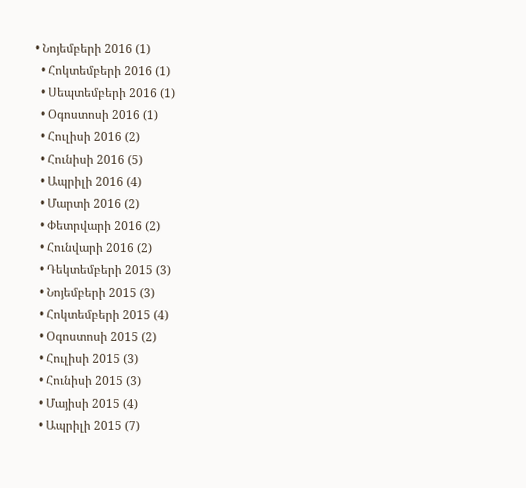• Նոյեմբերի 2016 (1)
  • Հոկտեմբերի 2016 (1)
  • Սեպտեմբերի 2016 (1)
  • Օգոստոսի 2016 (1)
  • Հուլիսի 2016 (2)
  • Հունիսի 2016 (5)
  • Ապրիլի 2016 (4)
  • Մարտի 2016 (2)
  • Փետրվարի 2016 (2)
  • Հունվարի 2016 (2)
  • Դեկտեմբերի 2015 (3)
  • Նոյեմբերի 2015 (3)
  • Հոկտեմբերի 2015 (4)
  • Օգոստոսի 2015 (2)
  • Հուլիսի 2015 (3)
  • Հունիսի 2015 (3)
  • Մայիսի 2015 (4)
  • Ապրիլի 2015 (7)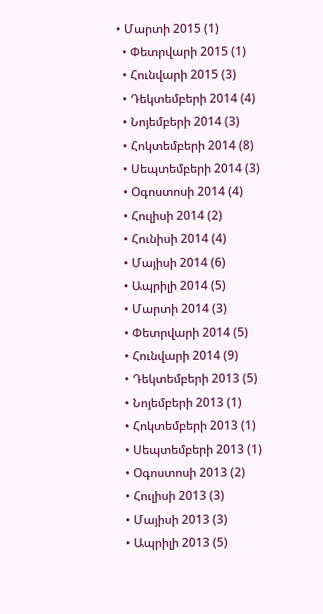• Մարտի 2015 (1)
  • Փետրվարի 2015 (1)
  • Հունվարի 2015 (3)
  • Դեկտեմբերի 2014 (4)
  • Նոյեմբերի 2014 (3)
  • Հոկտեմբերի 2014 (8)
  • Սեպտեմբերի 2014 (3)
  • Օգոստոսի 2014 (4)
  • Հուլիսի 2014 (2)
  • Հունիսի 2014 (4)
  • Մայիսի 2014 (6)
  • Ապրիլի 2014 (5)
  • Մարտի 2014 (3)
  • Փետրվարի 2014 (5)
  • Հունվարի 2014 (9)
  • Դեկտեմբերի 2013 (5)
  • Նոյեմբերի 2013 (1)
  • Հոկտեմբերի 2013 (1)
  • Սեպտեմբերի 2013 (1)
  • Օգոստոսի 2013 (2)
  • Հուլիսի 2013 (3)
  • Մայիսի 2013 (3)
  • Ապրիլի 2013 (5)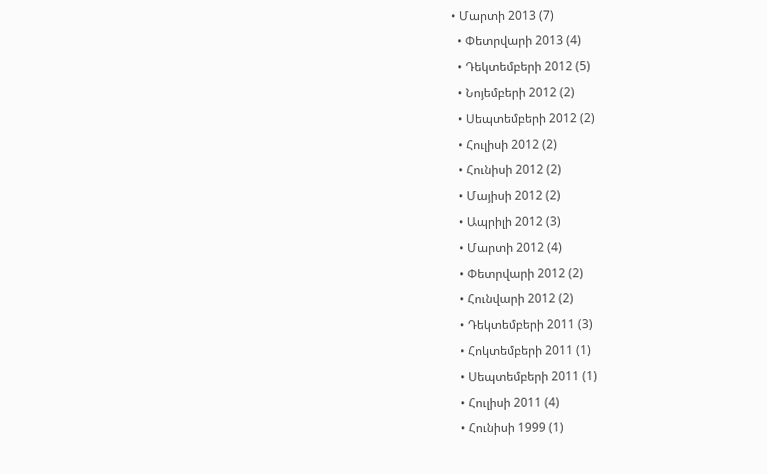• Մարտի 2013 (7)
  • Փետրվարի 2013 (4)
  • Դեկտեմբերի 2012 (5)
  • Նոյեմբերի 2012 (2)
  • Սեպտեմբերի 2012 (2)
  • Հուլիսի 2012 (2)
  • Հունիսի 2012 (2)
  • Մայիսի 2012 (2)
  • Ապրիլի 2012 (3)
  • Մարտի 2012 (4)
  • Փետրվարի 2012 (2)
  • Հունվարի 2012 (2)
  • Դեկտեմբերի 2011 (3)
  • Հոկտեմբերի 2011 (1)
  • Սեպտեմբերի 2011 (1)
  • Հուլիսի 2011 (4)
  • Հունիսի 1999 (1)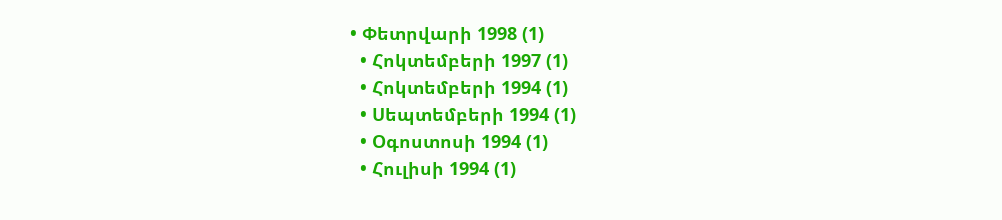• Փետրվարի 1998 (1)
  • Հոկտեմբերի 1997 (1)
  • Հոկտեմբերի 1994 (1)
  • Սեպտեմբերի 1994 (1)
  • Օգոստոսի 1994 (1)
  • Հուլիսի 1994 (1)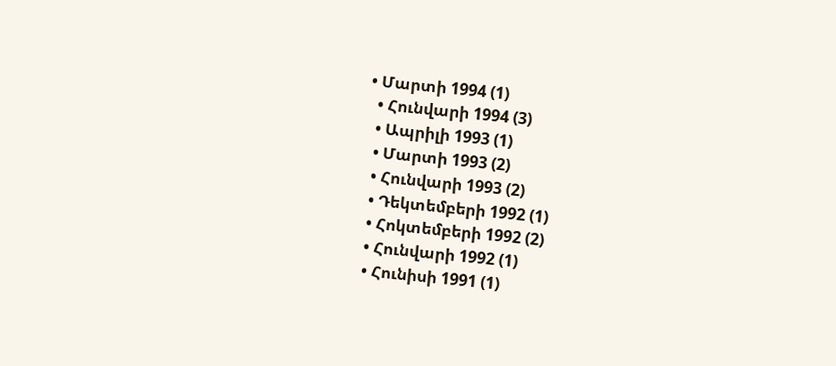• Մարտի 1994 (1)
  • Հունվարի 1994 (3)
  • Ապրիլի 1993 (1)
  • Մարտի 1993 (2)
  • Հունվարի 1993 (2)
  • Դեկտեմբերի 1992 (1)
  • Հոկտեմբերի 1992 (2)
  • Հունվարի 1992 (1)
  • Հունիսի 1991 (1)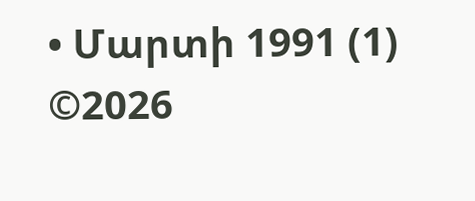• Մարտի 1991 (1)
©2026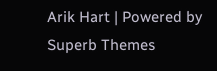Arik Hart | Powered by Superb Themes